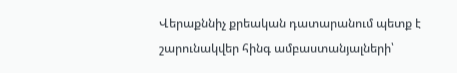Վերաքննիչ քրեական դատարանում պետք է շարունակվեր հինգ ամբաստանյալների՝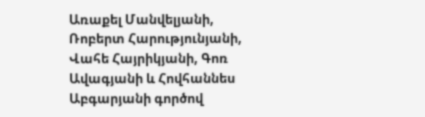Առաքել Մանվելյանի, Ռոբերտ Հարությունյանի, Վահե Հայրիկյանի, Գոռ Ավագյանի և Հովհաննես Աբգարյանի գործով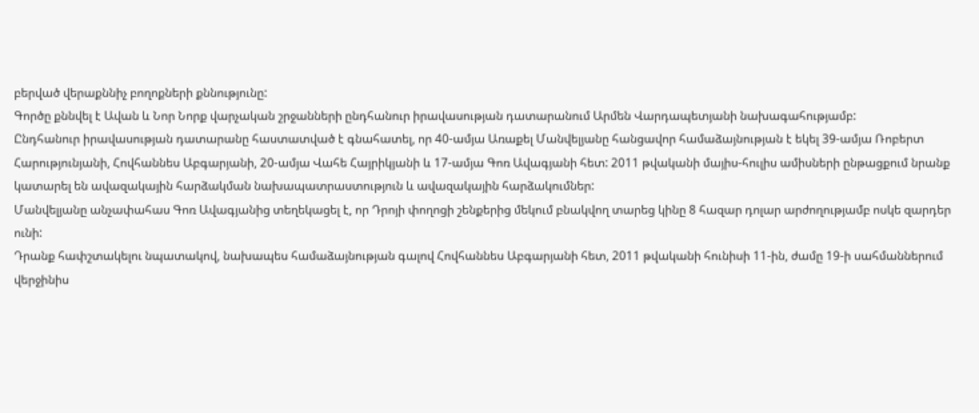բերված վերաքննիչ բողոքների քննությունը:
Գործը քննվել է Ավան և Նոր Նորք վարչական շրջանների ընդհանուր իրավասության դատարանում Արմեն Վարդապետյանի նախագահությամբ:
Ընդհանուր իրավասության դատարանը հաստատված է գնահատել, որ 40-ամյա Առաքել Մանվելյանը հանցավոր համաձայնության է եկել 39-ամյա Ռոբերտ Հարությունյանի, Հովհաննես Աբգարյանի, 20-ամյա Վահե Հայրիկյանի և 17-ամյա Գոռ Ավագյանի հետ: 2011 թվականի մայիս-հուլիս ամիսների ընթացքում նրանք կատարել են ավազակային հարձակման նախապատրաստություն և ավազակային հարձակումներ:
Մանվելյանը անչափահաս Գոռ Ավագյանից տեղեկացել է, որ Դրոյի փողոցի շենքերից մեկում բնակվող տարեց կինը 8 հազար դոլար արժողությամբ ոսկե զարդեր ունի:
Դրանք հափշտակելու նպատակով, նախապես համաձայնության գալով Հովհաննես Աբգարյանի հետ, 2011 թվականի հունիսի 11-ին, ժամը 19-ի սահմաններում վերջինիս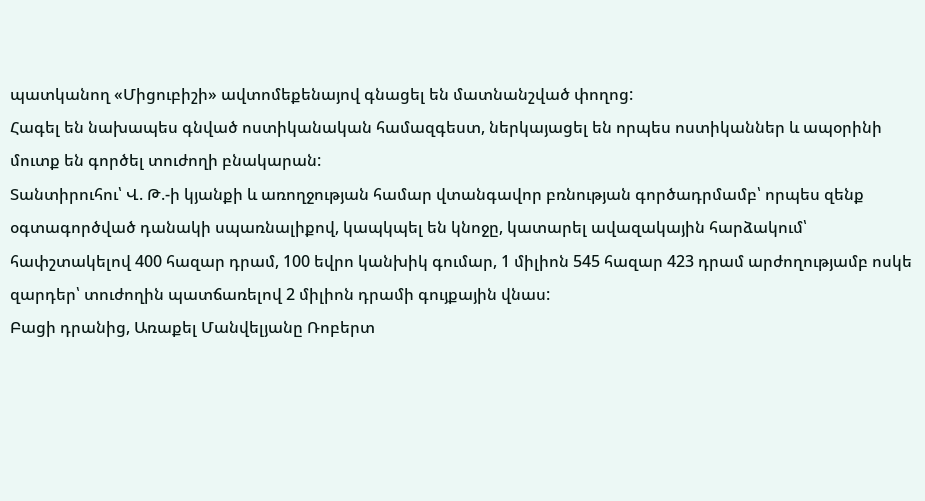պատկանող «Միցուբիշի» ավտոմեքենայով գնացել են մատնանշված փողոց:
Հագել են նախապես գնված ոստիկանական համազգեստ, ներկայացել են որպես ոստիկաններ և ապօրինի մուտք են գործել տուժողի բնակարան:
Տանտիրուհու՝ Վ. Թ.-ի կյանքի և առողջության համար վտանգավոր բռնության գործադրմամբ՝ որպես զենք օգտագործված դանակի սպառնալիքով, կապկպել են կնոջը, կատարել ավազակային հարձակում՝ հափշտակելով 400 հազար դրամ, 100 եվրո կանխիկ գումար, 1 միլիոն 545 հազար 423 դրամ արժողությամբ ոսկե զարդեր՝ տուժողին պատճառելով 2 միլիոն դրամի գույքային վնաս:
Բացի դրանից, Առաքել Մանվելյանը Ռոբերտ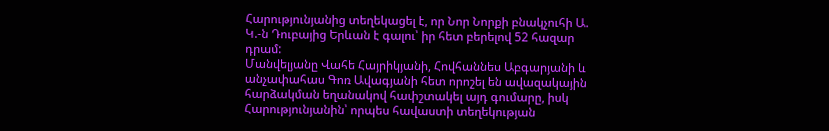Հարությունյանից տեղեկացել է, որ Նոր Նորքի բնակչուհի Ա. Կ.-ն Դուբայից Երևան է գալու՝ իր հետ բերելով 52 հազար դրամ:
Մանվելյանը Վահե Հայրիկյանի, Հովհաննես Աբգարյանի և անչափահաս Գոռ Ավագյանի հետ որոշել են ավազակային հարձակման եղանակով հափշտակել այդ գումարը, իսկ Հարությունյանին՝ որպես հավաստի տեղեկության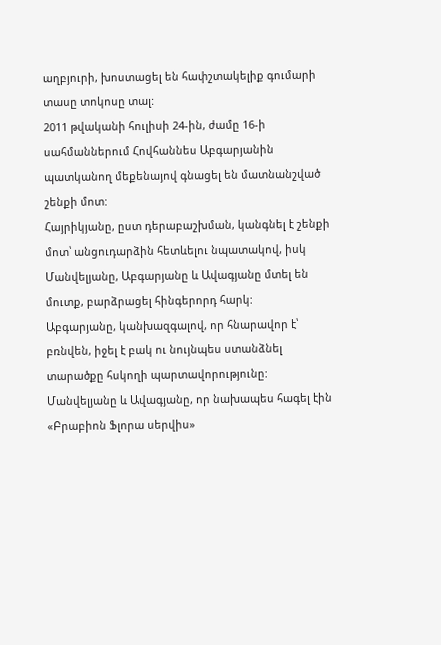աղբյուրի, խոստացել են հափշտակելիք գումարի տասը տոկոսը տալ:
2011 թվականի հուլիսի 24-ին, ժամը 16-ի սահմաններում Հովհաննես Աբգարյանին պատկանող մեքենայով գնացել են մատնանշված շենքի մոտ:
Հայրիկյանը, ըստ դերաբաշխման, կանգնել է շենքի մոտ՝ անցուդարձին հետևելու նպատակով, իսկ Մանվելյանը, Աբգարյանը և Ավագյանը մտել են մուտք, բարձրացել հինգերորդ հարկ:
Աբգարյանը, կանխազգալով, որ հնարավոր է՝ բռնվեն, իջել է բակ ու նույնպես ստանձնել տարածքը հսկողի պարտավորությունը:
Մանվելյանը և Ավագյանը, որ նախապես հագել էին «Բրաբիոն Ֆլորա սերվիս»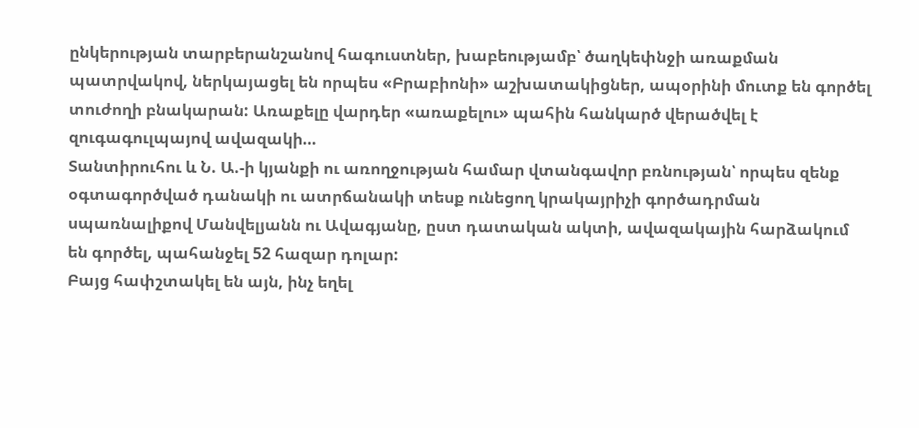ընկերության տարբերանշանով հագուստներ, խաբեությամբ՝ ծաղկեփնջի առաքման պատրվակով, ներկայացել են որպես «Բրաբիոնի» աշխատակիցներ, ապօրինի մուտք են գործել տուժողի բնակարան: Առաքելը վարդեր «առաքելու» պահին հանկարծ վերածվել է զուգագուլպայով ավազակի…
Տանտիրուհու և Ն. Ա.-ի կյանքի ու առողջության համար վտանգավոր բռնության՝ որպես զենք օգտագործված դանակի ու ատրճանակի տեսք ունեցող կրակայրիչի գործադրման սպառնալիքով Մանվելյանն ու Ավագյանը, ըստ դատական ակտի, ավազակային հարձակում են գործել, պահանջել 52 հազար դոլար:
Բայց հափշտակել են այն, ինչ եղել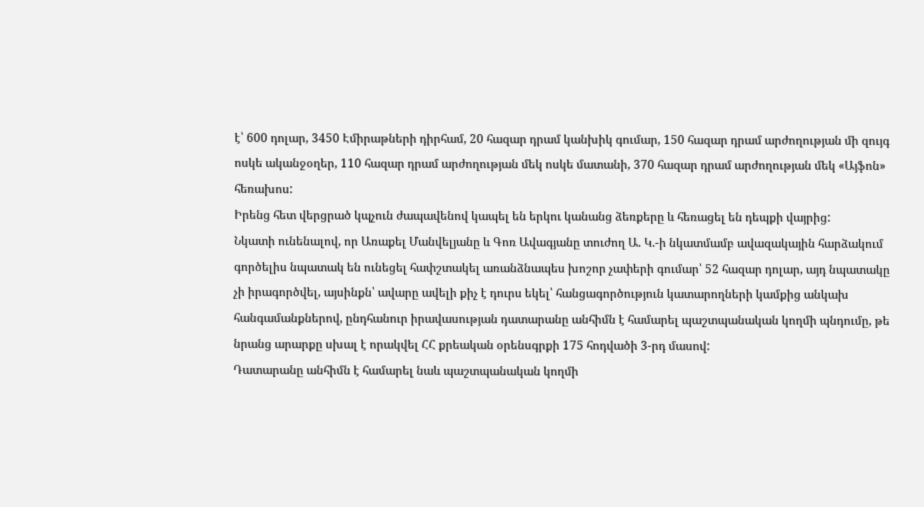է՝ 600 դոլար, 3450 Էմիրաթների դիրհամ, 20 հազար դրամ կանխիկ գումար, 150 հազար դրամ արժողության մի զույգ ոսկե ականջօղեր, 110 հազար դրամ արժողության մեկ ոսկե մատանի, 370 հազար դրամ արժողության մեկ «Այֆոն» հեռախոս:
Իրենց հետ վերցրած կպչուն ժապավենով կապել են երկու կանանց ձեռքերը և հեռացել են դեպքի վայրից:
Նկատի ունենալով, որ Առաքել Մանվելյանը և Գոռ Ավագյանը տուժող Ա. Կ.-ի նկատմամբ ավազակային հարձակում գործելիս նպատակ են ունեցել հափշտակել առանձնապես խոշոր չափերի գումար՝ 52 հազար դոլար, այդ նպատակը չի իրագործվել, այսինքն՝ ավարը ավելի քիչ է դուրս եկել՝ հանցագործություն կատարողների կամքից անկախ հանգամանքներով, ընդհանուր իրավասության դատարանը անհիմն է համարել պաշտպանական կողմի պնդումը, թե նրանց արարքը սխալ է որակվել ՀՀ քրեական օրենսգրքի 175 հոդվածի 3-րդ մասով:
Դատարանը անհիմն է համարել նաև պաշտպանական կողմի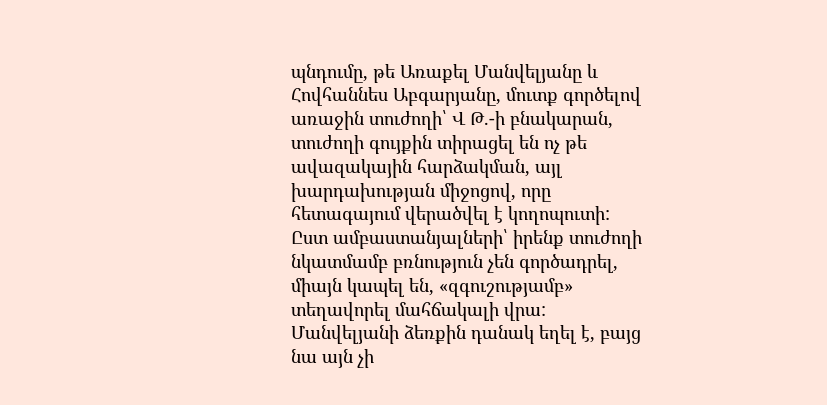պնդումը, թե Առաքել Մանվելյանը և Հովհաննես Աբգարյանը, մուտք գործելով առաջին տուժողի՝ Վ Թ.-ի բնակարան, տուժողի գույքին տիրացել են ոչ թե ավազակային հարձակման, այլ խարդախության միջոցով, որը հետագայում վերածվել է կողոպուտի:
Ըստ ամբաստանյալների՝ իրենք տուժողի նկատմամբ բռնություն չեն գործադրել, միայն կապել են, «զգուշությամբ» տեղավորել մահճակալի վրա:
Մանվելյանի ձեռքին դանակ եղել է, բայց նա այն չի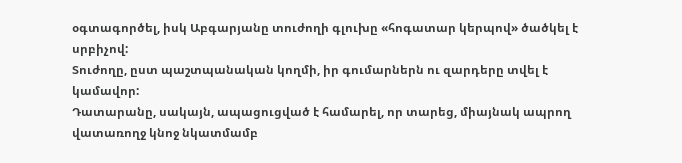օգտագործել, իսկ Աբգարյանը տուժողի գլուխը «հոգատար կերպով» ծածկել է սրբիչով:
Տուժողը, ըստ պաշտպանական կողմի, իր գումարներն ու զարդերը տվել է կամավոր:
Դատարանը, սակայն, ապացուցված է համարել, որ տարեց, միայնակ ապրող վատառողջ կնոջ նկատմամբ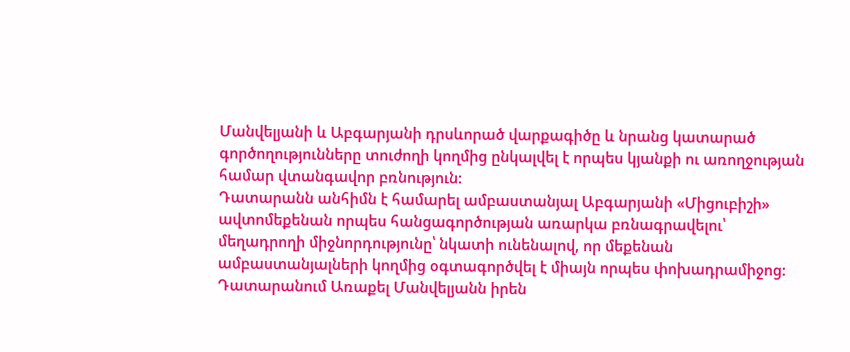Մանվելյանի և Աբգարյանի դրսևորած վարքագիծը և նրանց կատարած գործողությունները տուժողի կողմից ընկալվել է որպես կյանքի ու առողջության համար վտանգավոր բռնություն:
Դատարանն անհիմն է համարել ամբաստանյալ Աբգարյանի «Միցուբիշի» ավտոմեքենան որպես հանցագործության առարկա բռնագրավելու՝ մեղադրողի միջնորդությունը՝ նկատի ունենալով, որ մեքենան ամբաստանյալների կողմից օգտագործվել է միայն որպես փոխադրամիջոց:
Դատարանում Առաքել Մանվելյանն իրեն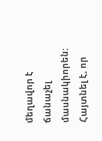մեղավոր է ճանաչել մասնակիորեն: Հայտնել է, որ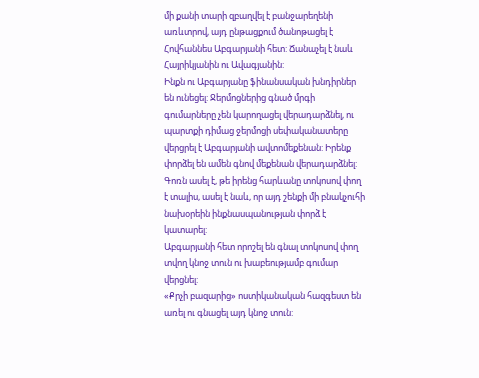մի քանի տարի զբաղվել է բանջարեղենի առևտրով, այդ ընթացքում ծանոթացել է Հովհաննես Աբգարյանի հետ: Ճանաչել է նաև Հայրիկյանին ու Ավագյանին:
Ինքն ու Աբգարյանը ֆինանսական խնդիրներ են ունեցել: Ջերմոցներից գնած մրգի գումարները չեն կարողացել վերադարձնել, ու պարտքի դիմաց ջերմոցի սեփականատերը վերցրել է Աբգարյանի ավտոմեքենան: Իրենք փորձել են ամեն գնով մեքենան վերադարձնել:
Գոռն ասել է, թե իրենց հարևանը տոկոսով փող է տալիս, ասել է նաև, որ այդ շենքի մի բնակչուհի նախօրեին ինքնասպանության փորձ է կատարել:
Աբգարյանի հետ որոշել են գնալ տոկոսով փող տվող կնոջ տուն ու խաբեությամբ գումար վերցնել:
«Քրչի բազարից» ոստիկանական հազգեստ են առել ու գնացել այդ կնոջ տուն: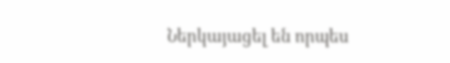Ներկայացել են որպես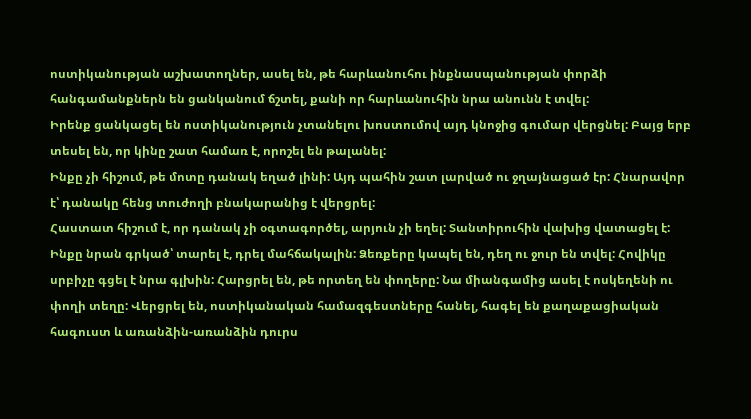ոստիկանության աշխատողներ, ասել են, թե հարևանուհու ինքնասպանության փորձի հանգամանքներն են ցանկանում ճշտել, քանի որ հարևանուհին նրա անունն է տվել:
Իրենք ցանկացել են ոստիկանություն չտանելու խոստումով այդ կնոջից գումար վերցնել: Բայց երբ տեսել են, որ կինը շատ համառ է, որոշել են թալանել:
Ինքը չի հիշում, թե մոտը դանակ եղած լինի: Այդ պահին շատ լարված ու ջղայնացած էր: Հնարավոր է՝ դանակը հենց տուժողի բնակարանից է վերցրել:
Հաստատ հիշում է, որ դանակ չի օգտագործել, արյուն չի եղել: Տանտիրուհին վախից վատացել է: Ինքը նրան գրկած՝ տարել է, դրել մահճակալին: Ձեռքերը կապել են, դեղ ու ջուր են տվել: Հովիկը սրբիչը գցել է նրա գլխին: Հարցրել են, թե որտեղ են փողերը: Նա միանգամից ասել է ոսկեղենի ու փողի տեղը: Վերցրել են, ոստիկանական համազգեստները հանել, հագել են քաղաքացիական հագուստ և առանձին-առանձին դուրս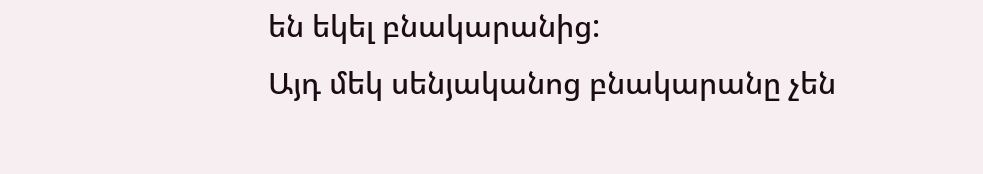են եկել բնակարանից:
Այդ մեկ սենյականոց բնակարանը չեն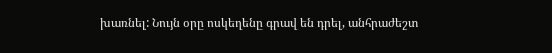խառնել: Նույն օրը ոսկեղենը գրավ են դրել, անհրաժեշտ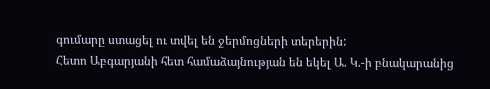գումարը ստացել ու տվել են ջերմոցների տերերին:
Հետո Աբգարյանի հետ համաձայնության են եկել Ա. Կ.-ի բնակարանից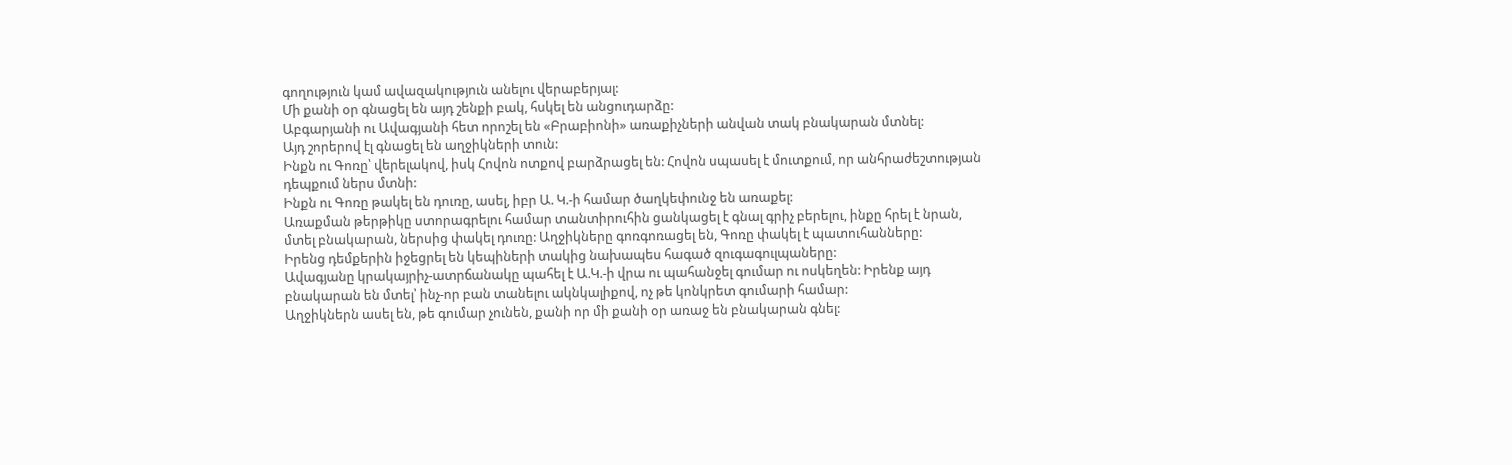գողություն կամ ավազակություն անելու վերաբերյալ:
Մի քանի օր գնացել են այդ շենքի բակ, հսկել են անցուդարձը:
Աբգարյանի ու Ավագյանի հետ որոշել են «Բրաբիոնի» առաքիչների անվան տակ բնակարան մտնել:
Այդ շորերով էլ գնացել են աղջիկների տուն:
Ինքն ու Գոռը՝ վերելակով, իսկ Հովոն ոտքով բարձրացել են: Հովոն սպասել է մուտքում, որ անհրաժեշտության դեպքում ներս մտնի:
Ինքն ու Գոռը թակել են դուռը, ասել, իբր Ա. Կ.-ի համար ծաղկեփունջ են առաքել:
Առաքման թերթիկը ստորագրելու համար տանտիրուհին ցանկացել է գնալ գրիչ բերելու, ինքը հրել է նրան, մտել բնակարան, ներսից փակել դուռը: Աղջիկները գոռգոռացել են, Գոռը փակել է պատուհանները:
Իրենց դեմքերին իջեցրել են կեպիների տակից նախապես հագած զուգագուլպաները:
Ավագյանը կրակայրիչ-ատրճանակը պահել է Ա.Կ.-ի վրա ու պահանջել գումար ու ոսկեղեն: Իրենք այդ բնակարան են մտել՝ ինչ-որ բան տանելու ակնկալիքով, ոչ թե կոնկրետ գումարի համար:
Աղջիկներն ասել են, թե գումար չունեն, քանի որ մի քանի օր առաջ են բնակարան գնել: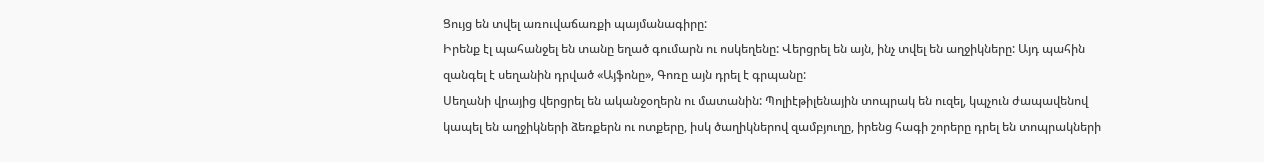Ցույց են տվել առուվաճառքի պայմանագիրը:
Իրենք էլ պահանջել են տանը եղած գումարն ու ոսկեղենը: Վերցրել են այն, ինչ տվել են աղջիկները: Այդ պահին զանգել է սեղանին դրված «Այֆոնը», Գոռը այն դրել է գրպանը:
Սեղանի վրայից վերցրել են ականջօղերն ու մատանին: Պոլիէթիլենային տոպրակ են ուզել, կպչուն ժապավենով կապել են աղջիկների ձեռքերն ու ոտքերը, իսկ ծաղիկներով զամբյուղը, իրենց հագի շորերը դրել են տոպրակների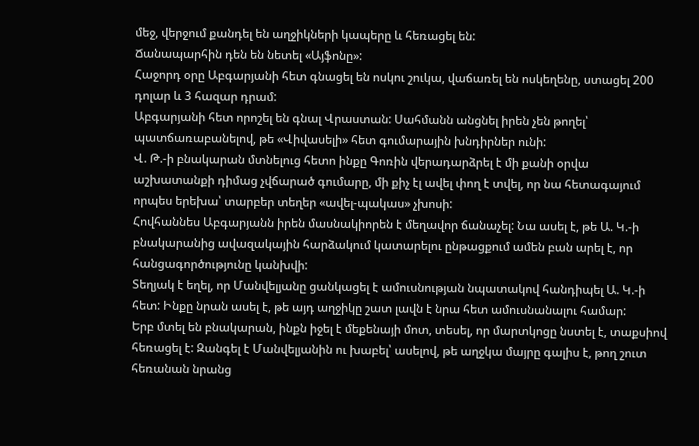մեջ, վերջում քանդել են աղջիկների կապերը և հեռացել են:
Ճանապարհին դեն են նետել «Այֆոնը»:
Հաջորդ օրը Աբգարյանի հետ գնացել են ոսկու շուկա, վաճառել են ոսկեղենը, ստացել 200 դոլար և 3 հազար դրամ:
Աբգարյանի հետ որոշել են գնալ Վրաստան: Սահմանն անցնել իրեն չեն թողել՝ պատճառաբանելով, թե «Վիվասելի» հետ գումարային խնդիրներ ունի:
Վ. Թ.-ի բնակարան մտնելուց հետո ինքը Գոռին վերադարձրել է մի քանի օրվա աշխատանքի դիմաց չվճարած գումարը, մի քիչ էլ ավել փող է տվել, որ նա հետագայում որպես երեխա՝ տարբեր տեղեր «ավել-պակաս» չխոսի:
Հովհաննես Աբգարյանն իրեն մասնակիորեն է մեղավոր ճանաչել: Նա ասել է, թե Ա. Կ.-ի բնակարանից ավազակային հարձակում կատարելու ընթացքում ամեն բան արել է, որ հանցագործությունը կանխվի:
Տեղյակ է եղել, որ Մանվելյանը ցանկացել է ամուսնության նպատակով հանդիպել Ա. Կ.-ի հետ: Ինքը նրան ասել է, թե այդ աղջիկը շատ լավն է նրա հետ ամուսնանալու համար:
Երբ մտել են բնակարան, ինքն իջել է մեքենայի մոտ, տեսել, որ մարտկոցը նստել է, տաքսիով հեռացել է: Զանգել է Մանվելյանին ու խաբել՝ ասելով, թե աղջկա մայրը գալիս է, թող շուտ հեռանան նրանց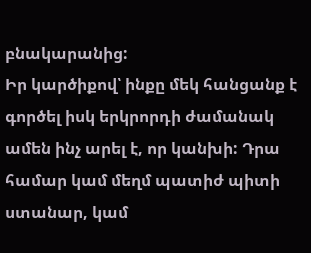բնակարանից:
Իր կարծիքով՝ ինքը մեկ հանցանք է գործել իսկ երկրորդի ժամանակ ամեն ինչ արել է, որ կանխի: Դրա համար կամ մեղմ պատիժ պիտի ստանար, կամ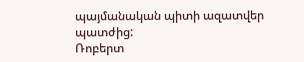պայմանական պիտի ազատվեր պատժից:
Ռոբերտ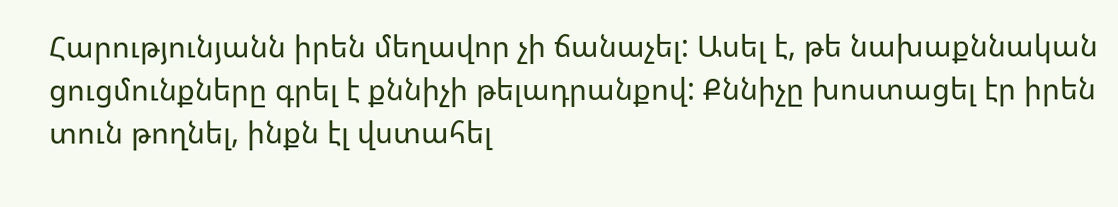Հարությունյանն իրեն մեղավոր չի ճանաչել: Ասել է, թե նախաքննական ցուցմունքները գրել է քննիչի թելադրանքով: Քննիչը խոստացել էր իրեն տուն թողնել, ինքն էլ վստահել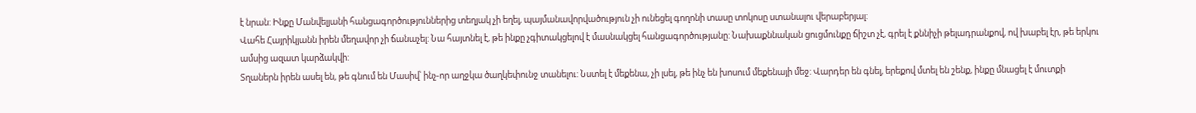է նրան: Ինքը Մանվելյանի հանցագործություններից տեղյակ չի եղել, պայմանավորվածություն չի ունեցել գողոնի տասը տոկոսը ստանալու վերաբերյալ:
Վահե Հայրիկյանն իրեն մեղավոր չի ճանաչել: Նա հայտնել է, թե ինքը չգիտակցելով է մասնակցել հանցագործությանը: Նախաքննական ցուցմունքը ճիշտ չէ, գրել է քննիչի թելադրանքով, ով խաբել էր, թե երկու ամսից ազատ կարձակվի:
Տղաներն իրեն ասել են, թե գնում են Մասիվ՝ ինչ-որ աղջկա ծաղկեփունջ տանելու: Նստել է մեքենա, չի լսել, թե ինչ են խոսում մեքենայի մեջ: Վարդեր են գնել, երեքով մտել են շենք, ինքը մնացել է մուտքի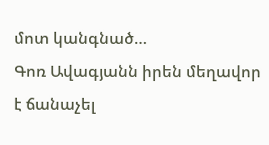մոտ կանգնած…
Գոռ Ավագյանն իրեն մեղավոր է ճանաչել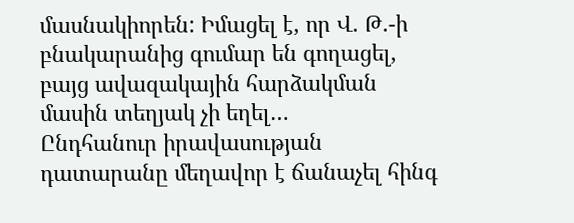մասնակիորեն: Իմացել է, որ Վ. Թ.-ի բնակարանից գումար են գողացել, բայց ավազակային հարձակման մասին տեղյակ չի եղել…
Ընդհանուր իրավասության դատարանը մեղավոր է ճանաչել հինգ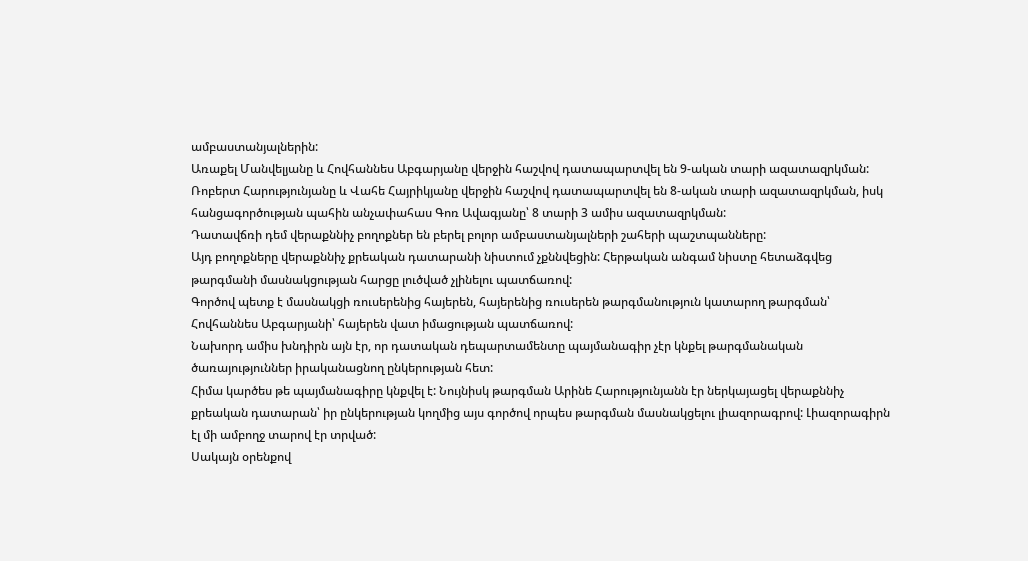ամբաստանյալներին:
Առաքել Մանվելյանը և Հովհաննես Աբգարյանը վերջին հաշվով դատապարտվել են 9-ական տարի ազատազրկման:
Ռոբերտ Հարությունյանը և Վահե Հայրիկյանը վերջին հաշվով դատապարտվել են 8-ական տարի ազատազրկման, իսկ հանցագործության պահին անչափահաս Գոռ Ավագյանը՝ 8 տարի 3 ամիս ազատազրկման:
Դատավճռի դեմ վերաքննիչ բողոքներ են բերել բոլոր ամբաստանյալների շահերի պաշտպանները:
Այդ բողոքները վերաքննիչ քրեական դատարանի նիստում չքննվեցին: Հերթական անգամ նիստը հետաձգվեց թարգմանի մասնակցության հարցը լուծված չլինելու պատճառով:
Գործով պետք է մասնակցի ռուսերենից հայերեն, հայերենից ռուսերեն թարգմանություն կատարող թարգման՝ Հովհաննես Աբգարյանի՝ հայերեն վատ իմացության պատճառով:
Նախորդ ամիս խնդիրն այն էր, որ դատական դեպարտամենտը պայմանագիր չէր կնքել թարգմանական ծառայություններ իրականացնող ընկերության հետ:
Հիմա կարծես թե պայմանագիրը կնքվել է: Նույնիսկ թարգման Արինե Հարությունյանն էր ներկայացել վերաքննիչ քրեական դատարան՝ իր ընկերության կողմից այս գործով որպես թարգման մասնակցելու լիազորագրով: Լիազորագիրն էլ մի ամբողջ տարով էր տրված:
Սակայն օրենքով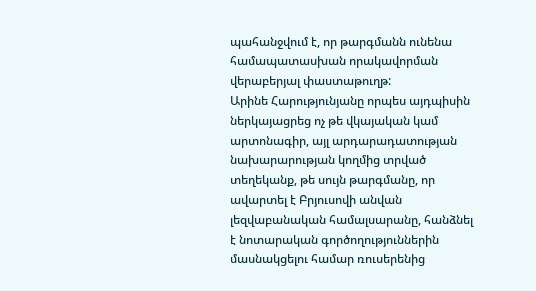պահանջվում է, որ թարգմանն ունենա համապատասխան որակավորման վերաբերյալ փաստաթուղթ:
Արինե Հարությունյանը որպես այդպիսին ներկայացրեց ոչ թե վկայական կամ արտոնագիր, այլ արդարադատության նախարարության կողմից տրված տեղեկանք, թե սույն թարգմանը, որ ավարտել է Բրյուսովի անվան լեզվաբանական համալսարանը, հանձնել է նոտարական գործողություններին մասնակցելու համար ռուսերենից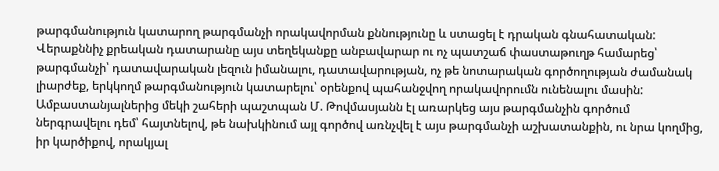թարգմանություն կատարող թարգմանչի որակավորման քննությունը և ստացել է դրական գնահատական:
Վերաքննիչ քրեական դատարանը այս տեղեկանքը անբավարար ու ոչ պատշաճ փաստաթուղթ համարեց՝ թարգմանչի՝ դատավարական լեզուն իմանալու, դատավարության, ոչ թե նոտարական գործողության ժամանակ լիարժեք, երկկողմ թարգմանություն կատարելու՝ օրենքով պահանջվող որակավորումն ունենալու մասին:
Ամբաստանյալներից մեկի շահերի պաշտպան Մ. Թովմասյանն էլ առարկեց այս թարգմանչին գործում ներգրավելու դեմ՝ հայտնելով, թե նախկինում այլ գործով առնչվել է այս թարգմանչի աշխատանքին, ու նրա կողմից, իր կարծիքով, որակյալ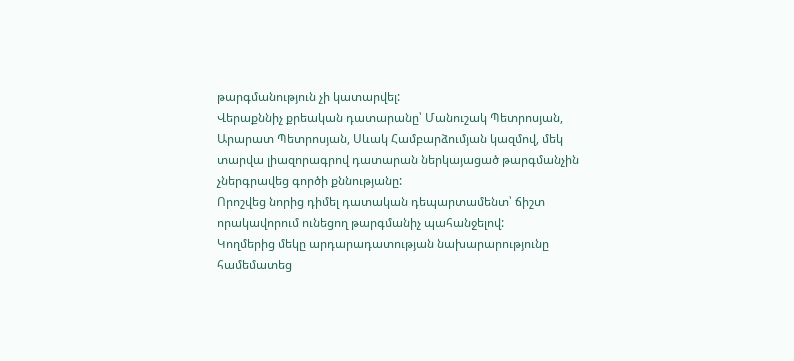թարգմանություն չի կատարվել:
Վերաքննիչ քրեական դատարանը՝ Մանուշակ Պետրոսյան, Արարատ Պետրոսյան, Սևակ Համբարձումյան կազմով, մեկ տարվա լիազորագրով դատարան ներկայացած թարգմանչին չներգրավեց գործի քննությանը:
Որոշվեց նորից դիմել դատական դեպարտամենտ՝ ճիշտ որակավորում ունեցող թարգմանիչ պահանջելով:
Կողմերից մեկը արդարադատության նախարարությունը համեմատեց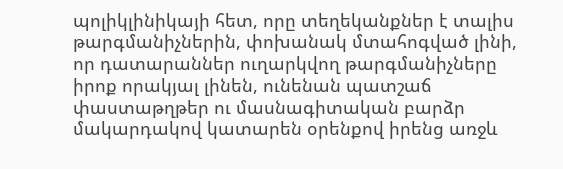պոլիկլինիկայի հետ, որը տեղեկանքներ է տալիս թարգմանիչներին, փոխանակ մտահոգված լինի, որ դատարաններ ուղարկվող թարգմանիչները իրոք որակյալ լինեն, ունենան պատշաճ փաստաթղթեր ու մասնագիտական բարձր մակարդակով կատարեն օրենքով իրենց առջև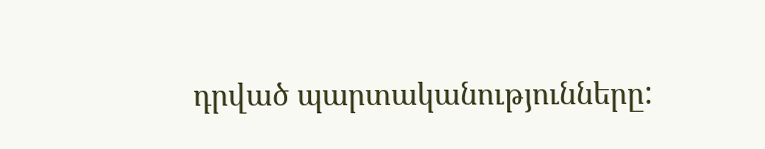դրված պարտականությունները: